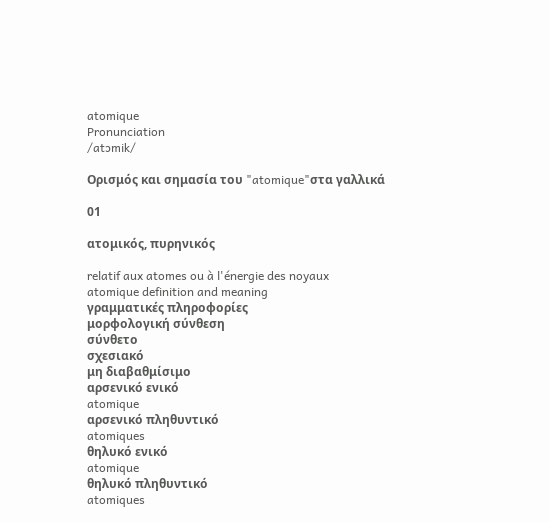atomique
Pronunciation
/atɔmik/

Ορισμός και σημασία του "atomique"στα γαλλικά

01

ατομικός, πυρηνικός

relatif aux atomes ou à l'énergie des noyaux
atomique definition and meaning
γραμματικές πληροφορίες
μορφολογική σύνθεση
σύνθετο
σχεσιακό
μη διαβαθμίσιμο
αρσενικό ενικό
atomique
αρσενικό πληθυντικό
atomiques
θηλυκό ενικό
atomique
θηλυκό πληθυντικό
atomiques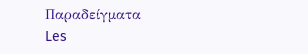Παραδείγματα
Les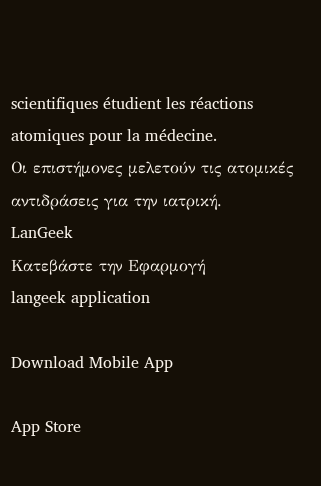scientifiques étudient les réactions atomiques pour la médecine.
Οι επιστήμονες μελετούν τις ατομικές αντιδράσεις για την ιατρική.
LanGeek
Κατεβάστε την Εφαρμογή
langeek application

Download Mobile App

App Store